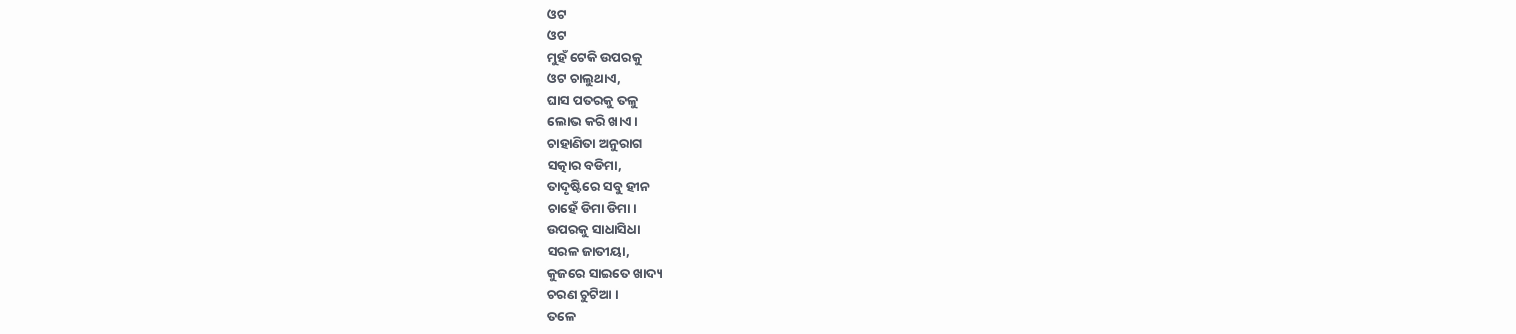ଓଟ
ଓଟ
ମୁହଁ ଟେକି ଉପରକୁ
ଓଟ ଚାଲୁଥାଏ,
ଘାସ ପତରକୁ ତଳୁ
ଲୋଭ କରି ଖାଏ ।
ଚାହାଣିତା ଅନୁରାଗ
ସତ୍କାର ବଡିମା,
ତାଦୃଷ୍ଟିରେ ସବୁ ହୀନ
ଚାହେଁ ଡିମା ଡିମା।
ଉପରକୁ ସାଧାସିଧା
ସରଳ ଜାତୀୟା,
କୁଜରେ ସାଇତେ ଖାଦ୍ୟ
ଚରଣ ଚୁଟିଆ ।
ତଳେ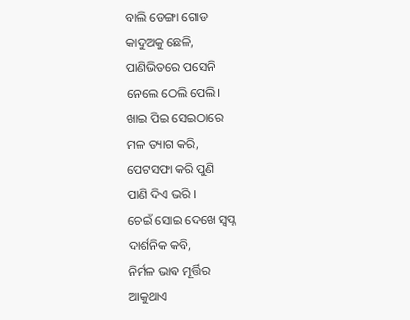ବାଲି ଡେଙ୍ଗା ଗୋଡ
କାଦୁଅକୁ ଛେଳି,
ପାଣିଭିତରେ ପସେନି
ନେଲେ ଠେଲି ପେଲି।
ଖାଇ ପିଇ ସେଇଠାରେ
ମଳ ତ୍ୟାଗ କରି,
ପେଟସଫା କରି ପୁଣି
ପାଣି ଦିଏ ଭରି ।
ଚେଇଁ ସୋଇ ଦେଖେ ସ୍ବପ୍ନ
ଦାର୍ଶନିକ କବି,
ନିର୍ମଳ ଭାଵ ମୂର୍ତ୍ତିର
ଆକୁଥାଏ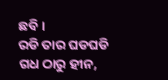ଛବି ।
ରଡି ତାର ଘଡଘଡି
ଗଧ ଠାରୁ ହୀନ,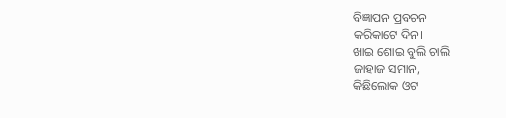ବିଜ୍ଞାପନ ପ୍ରବଚନ
କରିକାଟେ ଦିନ।
ଖାଇ ଶୋଇ ବୁଲି ଚାଲି
ଜାହାଜ ସମାନ,
କିଛିଲୋକ ଓଟ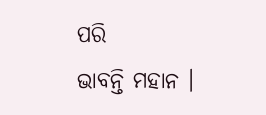ପରି
ଭାବନ୍ତି ମହାନ ।